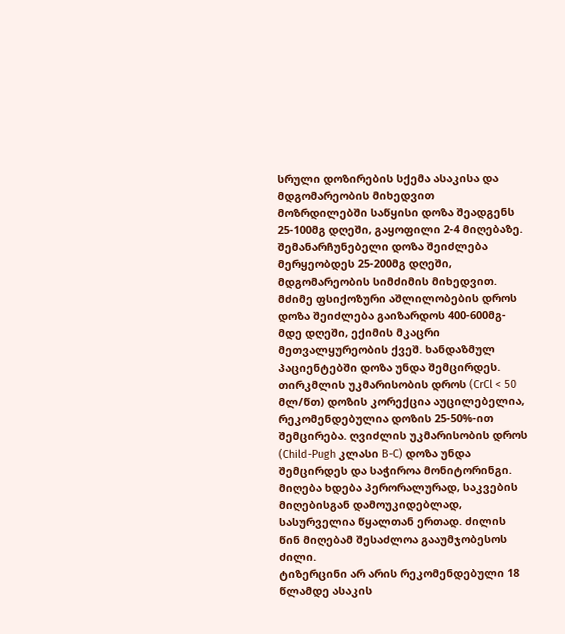სრული დოზირების სქემა ასაკისა და მდგომარეობის მიხედვით
მოზრდილებში საწყისი დოზა შეადგენს 25-100მგ დღეში, გაყოფილი 2-4 მიღებაზე. შემანარჩუნებელი დოზა შეიძლება მერყეობდეს 25-200მგ დღეში, მდგომარეობის სიმძიმის მიხედვით. მძიმე ფსიქოზური აშლილობების დროს დოზა შეიძლება გაიზარდოს 400-600მგ-მდე დღეში, ექიმის მკაცრი მეთვალყურეობის ქვეშ. ხანდაზმულ პაციენტებში დოზა უნდა შემცირდეს. თირკმლის უკმარისობის დროს (CrCl < 50 მლ/წთ) დოზის კორექცია აუცილებელია, რეკომენდებულია დოზის 25-50%-ით შემცირება. ღვიძლის უკმარისობის დროს (Child-Pugh კლასი B-C) დოზა უნდა შემცირდეს და საჭიროა მონიტორინგი. მიღება ხდება პერორალურად, საკვების მიღებისგან დამოუკიდებლად, სასურველია წყალთან ერთად. ძილის წინ მიღებამ შესაძლოა გააუმჯობესოს ძილი.
ტიზერცინი არ არის რეკომენდებული 18 წლამდე ასაკის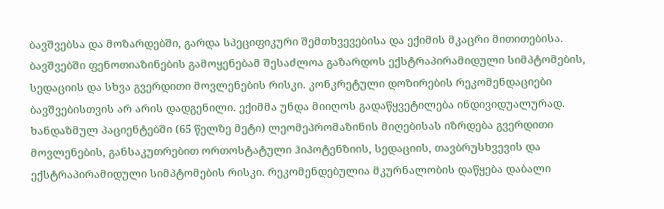ბავშვებსა და მოზარდებში, გარდა სპეციფიკური შემთხვევებისა და ექიმის მკაცრი მითითებისა. ბავშვებში ფენოთიაზინების გამოყენებამ შესაძლოა გაზარდოს ექსტრაპირამიდული სიმპტომების, სედაციის და სხვა გვერდითი მოვლენების რისკი. კონკრეტული დოზირების რეკომენდაციები ბავშვებისთვის არ არის დადგენილი. ექიმმა უნდა მიიღოს გადაწყვეტილება ინდივიდუალურად.
ხანდაზმულ პაციენტებში (65 წელზე მეტი) ლეომეპრომაზინის მიღებისას იზრდება გვერდითი მოვლენების, განსაკუთრებით ორთოსტატული ჰიპოტენზიის, სედაციის, თავბრუსხვევის და ექსტრაპირამიდული სიმპტომების რისკი. რეკომენდებულია მკურნალობის დაწყება დაბალი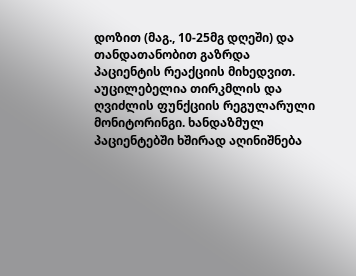დოზით (მაგ., 10-25მგ დღეში) და თანდათანობით გაზრდა პაციენტის რეაქციის მიხედვით. აუცილებელია თირკმლის და ღვიძლის ფუნქციის რეგულარული მონიტორინგი. ხანდაზმულ პაციენტებში ხშირად აღინიშნება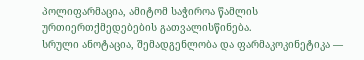პოლიფარმაცია, ამიტომ საჭიროა წამლის ურთიერთქმედებების გათვალისწინება.
სრული ანოტაცია, შემადგენლობა და ფარმაკოკინეტიკა —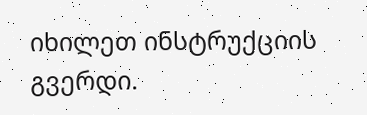იხილეთ ინსტრუქციის გვერდი.